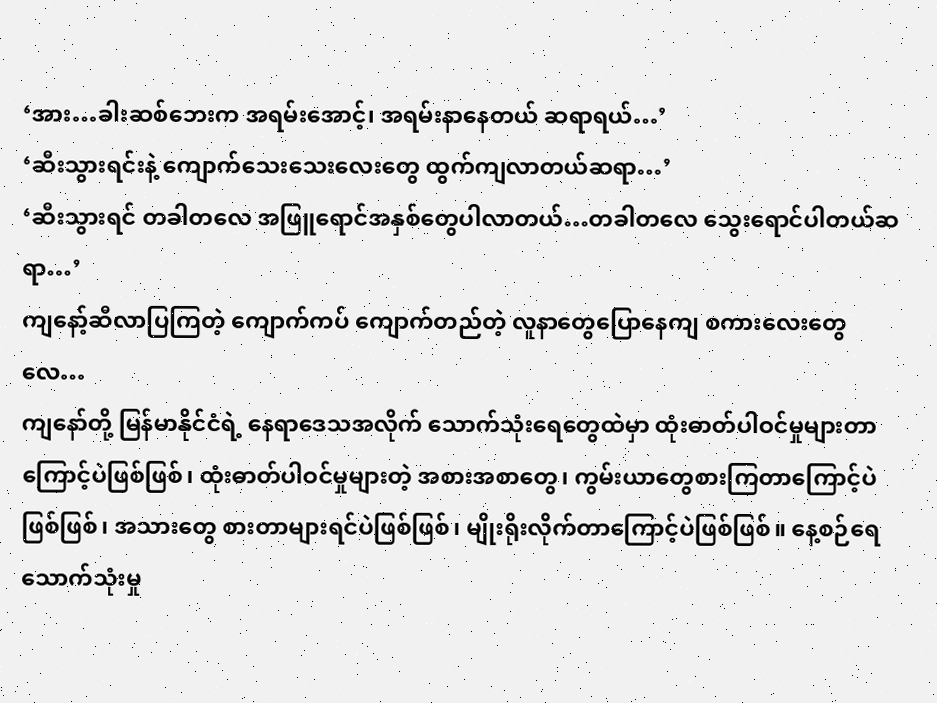‘အား…ခါးဆစ်ဘေးက အရမ်းအောင့်၊ အရမ်းနာနေတယ် ဆရာရယ်…’
‘ဆီးသွားရင်းနဲ့ ကျောက်သေးသေးလေးတွေ ထွက်ကျလာတယ်ဆရာ…’
‘ဆီးသွားရင် တခါတလေ အဖြူရောင်အနှစ်တွေပါလာတယ်…တခါတလေ သွေးရောင်ပါတယ်ဆရာ…’
ကျနော့်ဆီလာပြကြတဲ့ ကျောက်ကပ် ကျောက်တည်တဲ့ လူနာတွေပြောနေကျ စကားလေးတွေလေ…
ကျနော်တို့ မြန်မာနိုင်ငံရဲ့ နေရာဒေသအလိုက် သောက်သုံးရေတွေထဲမှာ ထုံးဓာတ်ပါဝင်မှုများတာကြောင့်ပဲဖြစ်ဖြစ်၊ ထုံးဓာတ်ပါဝင်မှုများတဲ့ အစားအစာတွေ၊ ကွမ်းယာတွေစားကြတာကြောင့်ပဲဖြစ်ဖြစ်၊ အသားတွေ စားတာများရင်ပဲဖြစ်ဖြစ်၊ မျိုးရိုးလိုက်တာကြောင့်ပဲဖြစ်ဖြစ်။ နေ့စဉ်ရေသောက်သုံးမှု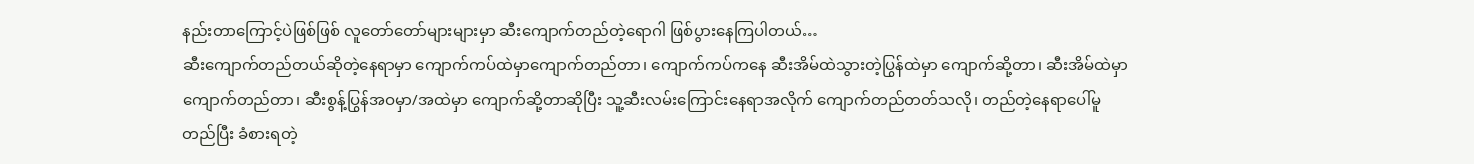နည်းတာကြောင့်ပဲဖြစ်ဖြစ် လူတော်တော်များများမှာ ဆီးကျောက်တည်တဲ့ရောဂါ ဖြစ်ပွားနေကြပါတယ်…
ဆီးကျောက်တည်တယ်ဆိုတဲ့နေရာမှာ ကျောက်ကပ်ထဲမှာကျောက်တည်တာ၊ ကျောက်ကပ်ကနေ ဆီးအိမ်ထဲသွားတဲ့ပြွန်ထဲမှာ ကျောက်ဆို့တာ၊ ဆီးအိမ်ထဲမှာ ကျောက်တည်တာ၊ ဆီးစွန့်ပြွန်အဝမှာ/အထဲမှာ ကျောက်ဆို့တာဆိုပြီး သူ့ဆီးလမ်းကြောင်းနေရာအလိုက် ကျောက်တည်တတ်သလို၊ တည်တဲ့နေရာပေါ်မူတည်ပြီး ခံစားရတဲ့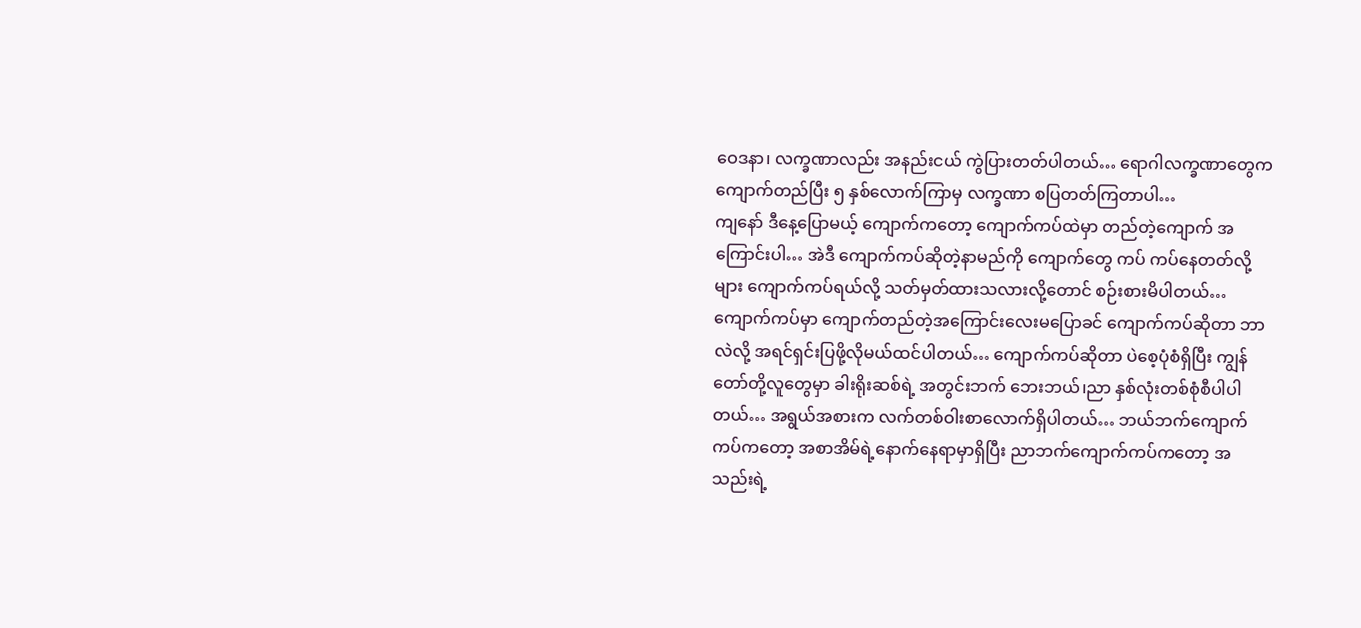ဝေဒနာ၊ လက္ခဏာလည်း အနည်းငယ် ကွဲပြားတတ်ပါတယ်… ရောဂါလက္ခဏာတွေက ကျောက်တည်ပြီး ၅ နှစ်လောက်ကြာမှ လက္ခဏာ စပြတတ်ကြတာပါ…
ကျနော် ဒီနေ့ပြောမယ့် ကျောက်ကတော့ ကျောက်ကပ်ထဲမှာ တည်တဲ့ကျောက် အကြောင်းပါ… အဲဒီ ကျောက်ကပ်ဆိုတဲ့နာမည်ကို ကျောက်တွေ ကပ် ကပ်နေတတ်လို့များ ကျောက်ကပ်ရယ်လို့ သတ်မှတ်ထားသလားလို့တောင် စဉ်းစားမိပါတယ်…
ကျောက်ကပ်မှာ ကျောက်တည်တဲ့အကြောင်းလေးမပြောခင် ကျောက်ကပ်ဆိုတာ ဘာလဲလို့ အရင်ရှင်းပြဖို့လိုမယ်ထင်ပါတယ်… ကျောက်ကပ်ဆိုတာ ပဲစေ့ပုံစံရှိပြီး ကျွန်တော်တို့လူတွေမှာ ခါးရိုးဆစ်ရဲ့ အတွင်းဘက် ဘေးဘယ်၊ညာ နှစ်လုံးတစ်စုံစီပါပါတယ်… အရွယ်အစားက လက်တစ်ဝါးစာလောက်ရှိပါတယ်… ဘယ်ဘက်ကျောက်ကပ်ကတော့ အစာအိမ်ရဲ့နောက်နေရာမှာရှိပြီး ညာဘက်ကျောက်ကပ်ကတော့ အသည်းရဲ့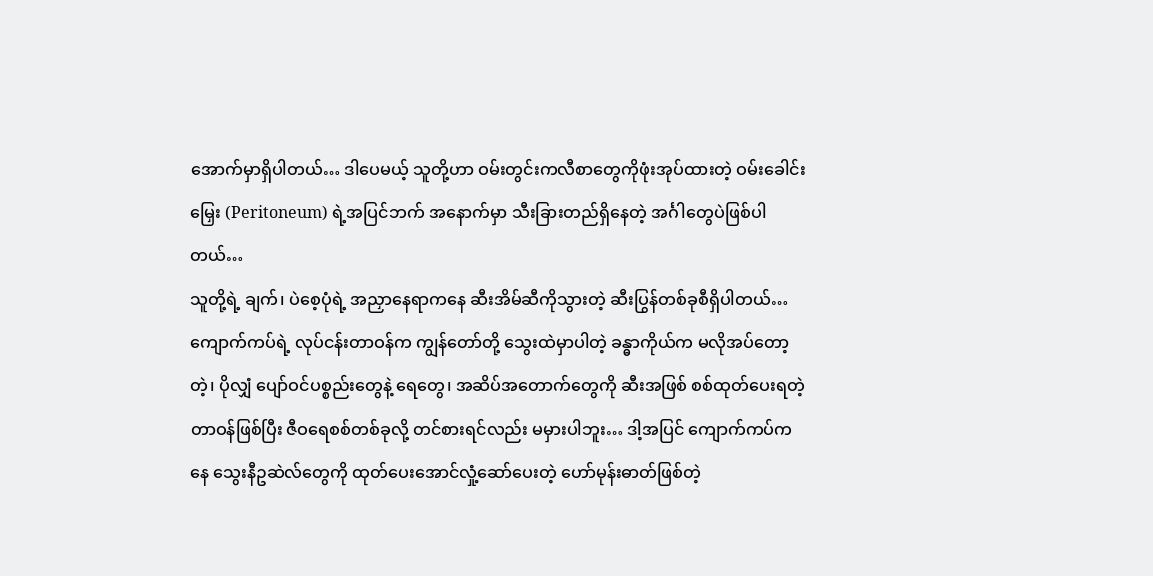အောက်မှာရှိပါတယ်… ဒါပေမယ့် သူတို့ဟာ ဝမ်းတွင်းကလီစာတွေကိုဖုံးအုပ်ထားတဲ့ ဝမ်းခေါင်းမြှေး (Peritoneum) ရဲ့အပြင်ဘက် အနောက်မှာ သီးခြားတည်ရှိနေတဲ့ အင်္ဂါတွေပဲဖြစ်ပါတယ်…
သူတို့ရဲ့ ချက်၊ ပဲစေ့ပုံရဲ့ အညှာနေရာကနေ ဆီးအိမ်ဆီကိုသွားတဲ့ ဆီးပြွန်တစ်ခုစီရှိပါတယ်… ကျောက်ကပ်ရဲ့ လုပ်ငန်းတာဝန်က ကျွန်တော်တို့ သွေးထဲမှာပါတဲ့ ခန္ဓာကိုယ်က မလိုအပ်တော့တဲ့၊ ပိုလျှံ ပျော်ဝင်ပစ္စည်းတွေနဲ့ ရေတွေ၊ အဆိပ်အတောက်တွေကို ဆီးအဖြစ် စစ်ထုတ်ပေးရတဲ့ တာဝန်ဖြစ်ပြီး ဇီဝရေစစ်တစ်ခုလို့ တင်စားရင်လည်း မမှားပါဘူး… ဒါ့အပြင် ကျောက်ကပ်ကနေ သွေးနီဥဆဲလ်တွေကို ထုတ်ပေးအောင်လှုံ့ဆော်ပေးတဲ့ ဟော်မုန်းဓာတ်ဖြစ်တဲ့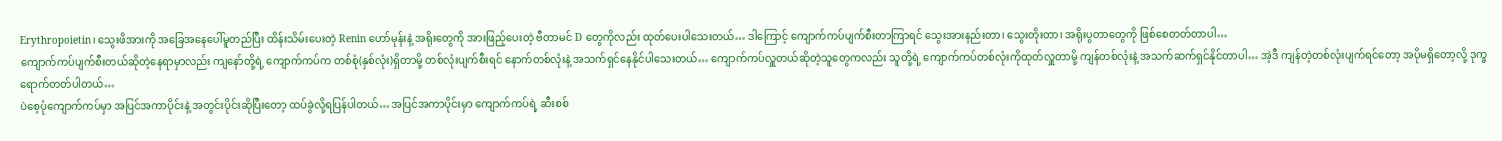Erythropoietin၊ သွေးဖိအားကို အခြေအနေပေါ်မူတည်ပြီး ထိန်းသိမ်းပေးတဲ့ Renin ဟော်မုန်းနဲ့ အရိုးတွေကို အားဖြည့်ပေးတဲ့ ဗီတာမင် D တွေကိုလည်း ထုတ်ပေးပါသေးတယ်… ဒါကြောင့် ကျောက်ကပ်ပျက်စီးတာကြာရင် သွေးအားနည်းတာ၊ သွေးတိုးတာ၊ အရိုးပွတာတွေကို ဖြစ်စေတတ်တာပါ…
ကျောက်ကပ်ပျက်စီးတယ်ဆိုတဲ့နေရာမှာလည်း ကျနော်တို့ရဲ့ ကျောက်ကပ်က တစ်စုံ(နှစ်လုံး)ရှိတာမို့ တစ်လုံးပျက်စီးရင် နောက်တစ်လုံးနဲ့ အသက်ရှင်နေနိုင်ပါသေးတယ်… ကျောက်ကပ်လှူတယ်ဆိုတဲ့သူတွေကလည်း သူတို့ရဲ့ ကျောက်ကပ်တစ်လုံးကိုထုတ်လှူတာမို့ ကျန်တစ်လုံးနဲ့ အသက်ဆက်ရှင်နိုင်တာပါ… အဲ့ဒီ ကျန်တဲ့တစ်လုံးပျက်ရင်တော့ အပိုမရှိတော့လို့ ဒုက္ခရောက်တတ်ပါတယ်…
ပဲစေ့ပုံကျောက်ကပ်မှာ အပြင်အကာပိုင်းနဲ့ အတွင်းပိုင်းဆိုပြီးတော့ ထပ်ခွဲလို့ရပြန်ပါတယ်… အပြင်အကာပိုင်းမှာ ကျောက်ကပ်ရဲ့ ဆီးစစ်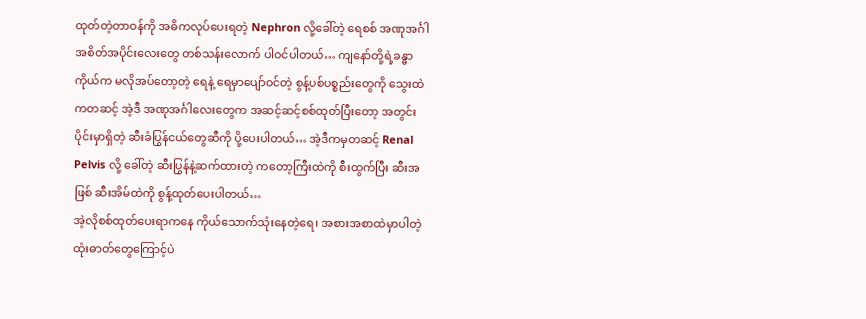ထုတ်တဲ့တာဝန်ကို အဓိကလုပ်ပေးရတဲ့ Nephron လို့ခေါ်တဲ့ ရေစစ် အဏုအင်္ဂါ အစိတ်အပိုင်းလေးတွေ တစ်သန်းလောက် ပါဝင်ပါတယ်… ကျနော်တို့ရဲ့ခန္ဓာကိုယ်က မလိုအပ်တော့တဲ့ ရေနဲ့ ရေမှာပျော်ဝင်တဲ့ စွန့်ပစ်ပစ္စည်းတွေကို သွေးထဲကတဆင့် အဲ့ဒီ အဏုအင်္ဂါလေးတွေက အဆင့်ဆင့်စစ်ထုတ်ပြီးတော့ အတွင်းပိုင်းမှာရှိတဲ့ ဆီးခံပြွန်ငယ်တွေဆီကို ပို့ပေးပါတယ်… အဲ့ဒီကမှတဆင့် Renal Pelvis လို့ ခေါ်တဲ့ ဆီးပြွန်နဲ့ဆက်ထားတဲ့ ကတော့ကြီးထဲကို စီးထွက်ပြီး ဆီးအဖြစ် ဆီးအိမ်ထဲကို စွန့်ထုတ်ပေးပါတယ်…
အဲ့လိုစစ်ထုတ်ပေးရာကနေ ကိုယ်သောက်သုံးနေတဲ့ရေ၊ အစားအစာထဲမှာပါတဲ့ ထုံးဓာတ်တွေကြောင့်ပဲ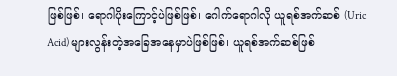ဖြစ်ဖြစ်၊ ရောဂါပိုးကြောင့်ပဲဖြစ်ဖြစ်၊ ဂေါက်ရောဂါလို ယူရစ်အက်ဆစ် (Uric Acid) များလွန်းတဲ့အခြေအနေမှာပဲဖြစ်ဖြစ်၊ ယူရစ်အက်ဆစ်ဖြစ်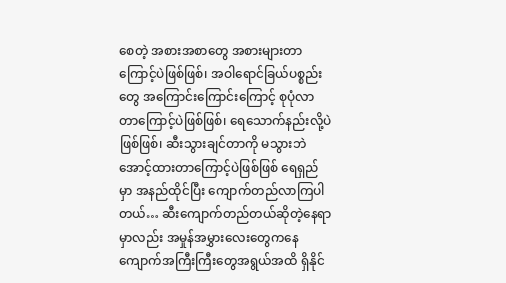စေတဲ့ အစားအစာတွေ အစားများတာကြောင့်ပဲဖြစ်ဖြစ်၊ အဝါရောင်ခြယ်ပစ္စည်းတွေ အကြောင်းကြောင်းကြောင့် စုပုံလာတာကြောင့်ပဲဖြစ်ဖြစ်၊ ရေသောက်နည်းလို့ပဲဖြစ်ဖြစ်၊ ဆီးသွားချင်တာကို မသွားဘဲ အောင့်ထားတာကြောင့်ပဲဖြစ်ဖြစ် ရေရှည်မှာ အနည်ထိုင်ပြီး ကျောက်တည်လာကြပါတယ်… ဆီးကျောက်တည်တယ်ဆိုတဲ့နေရာမှာလည်း အမှုန်အမွှားလေးတွေကနေ ကျောက်အကြီးကြီးတွေအရွယ်အထိ ရှိနိုင်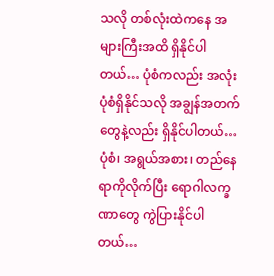သလို တစ်လုံးထဲကနေ အများကြီးအထိ ရှိနိုင်ပါတယ်… ပုံစံကလည်း အလုံးပုံစံရှိနိုင်သလို အချွန်အတက်တွေနဲ့လည်း ရှိနိုင်ပါတယ်…
ပုံစံ၊ အရွယ်အစား၊ တည်နေရာကိုလိုက်ပြီး ရောဂါလက္ခဏာတွေ ကွဲပြားနိုင်ပါတယ်…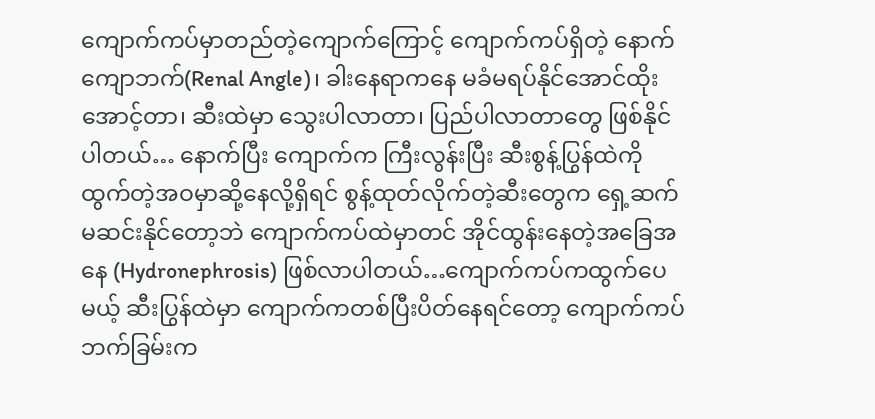ကျောက်ကပ်မှာတည်တဲ့ကျောက်ကြောင့် ကျောက်ကပ်ရှိတဲ့ နောက်ကျောဘက်(Renal Angle)၊ ခါးနေရာကနေ မခံမရပ်နိုင်အောင်ထိုးအောင့်တာ၊ ဆီးထဲမှာ သွေးပါလာတာ၊ ပြည်ပါလာတာတွေ ဖြစ်နိုင်ပါတယ်… နောက်ပြီး ကျောက်က ကြီးလွန်းပြီး ဆီးစွန့်ပြွန်ထဲကိုထွက်တဲ့အဝမှာဆို့နေလို့ရှိရင် စွန့်ထုတ်လိုက်တဲ့ဆီးတွေက ရှေ့ဆက်မဆင်းနိုင်တော့ဘဲ ကျောက်ကပ်ထဲမှာတင် အိုင်ထွန်းနေတဲ့အခြေအနေ (Hydronephrosis) ဖြစ်လာပါတယ်…ကျောက်ကပ်ကထွက်ပေမယ့် ဆီးပြွန်ထဲမှာ ကျောက်ကတစ်ပြီးပိတ်နေရင်တော့ ကျောက်ကပ်ဘက်ခြမ်းက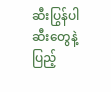ဆီးပြွန်ပါ ဆီးတွေနဲ့ပြည့်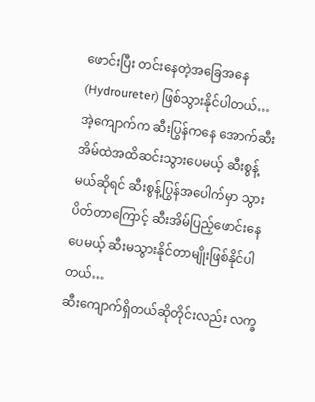ဖောင်းပြီး တင်းနေတဲ့အခြေအနေ (Hydroureter) ဖြစ်သွားနိုင်ပါတယ်… အဲ့ကျောက်က ဆီးပြွန်ကနေ အောက်ဆီးအိမ်ထဲအထိဆင်းသွားပေမယ့် ဆီးစွန့်မယ်ဆိုရင် ဆီးစွန့်ပြွန်အပေါက်မှာ သွားပိတ်တာကြောင့် ဆီးအိမ်ပြည့်ဖောင်းနေပေမယ့် ဆီးမသွားနိုင်တာမျိုးဖြစ်နိုင်ပါတယ်…
ဆီးကျောက်ရှိတယ်ဆိုတိုင်းလည်း လက္ခ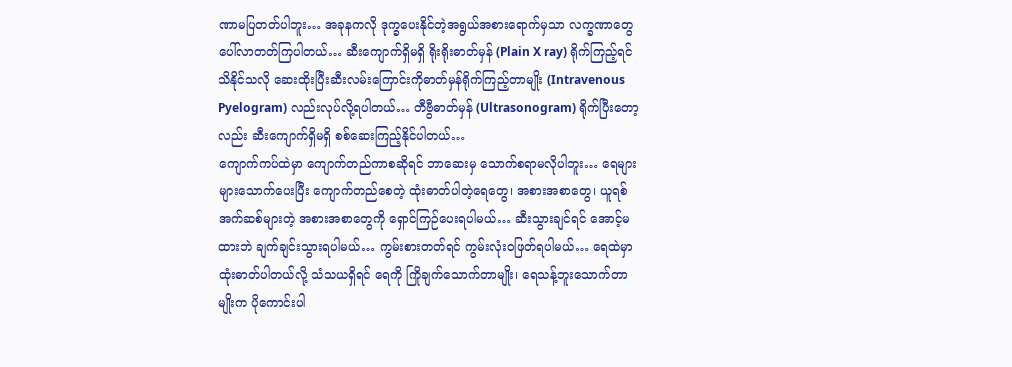ဏာမပြတတ်ပါဘူး… အခုနကလို ဒုက္ခပေးနိုင်တဲ့အရွယ်အစားရောက်မှသာ လက္ခဏာတွေ ပေါ်လာတတ်ကြပါတယ်… ဆီးကျောက်ရှိမရှိ ရိုးရိုးဓာတ်မှန် (Plain X ray) ရိုက်ကြည့်ရင်သိနိုင်သလို ဆေးထိုးပြီးဆီးလမ်းကြောင်းကိုဓာတ်မှန်ရိုက်ကြည့်တာမျိုး (Intravenous Pyelogram) လည်းလုပ်လို့ရပါတယ်… တီဗွီဓာတ်မှန် (Ultrasonogram) ရိုက်ပြီးတော့လည်း ဆီးကျောက်ရှိမရှိ စစ်ဆေးကြည့်နိုင်ပါတယ်…
ကျောက်ကပ်ထဲမှာ ကျောက်တည်ကာစဆိုရင် ဘာဆေးမှ သောက်စရာမလိုပါဘူး… ရေများများသောက်ပေးပြီး ကျောက်တည်စေတဲ့ ထုံးဓာတ်ပါတဲ့ရေတွေ၊ အစားအစာတွေ၊ ယူရစ်အက်ဆစ်များတဲ့ အစားအစာတွေကို ရှောင်ကြဉ်ပေးရပါမယ်… ဆီးသွားချင်ရင် အောင့်မထားဘဲ ချက်ချင်းသွားရပါမယ်… ကွမ်းစားတတ်ရင် ကွမ်းလုံးဝဖြတ်ရပါမယ်… ရေထဲမှာ ထုံးဓာတ်ပါတယ်လို့ သံသယရှိရင် ရေကို ကြိုချက်သောက်တာမျိုး၊ ရေသန့်ဘူးသောက်တာမျိုးက ပိုကောင်းပါ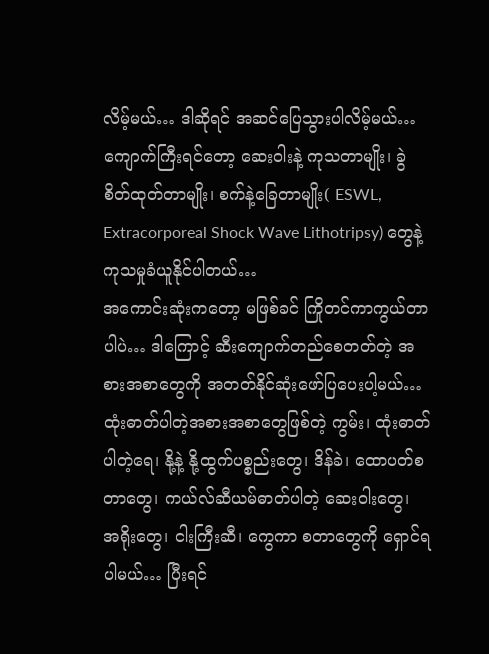လိမ့်မယ်… ဒါဆိုရင် အဆင်ပြေသွားပါလိမ့်မယ်…
ကျောက်ကြီးရင်တော့ ဆေးဝါးနဲ့ ကုသတာမျိုး၊ ခွဲစိတ်ထုတ်တာမျိုး၊ စက်နဲ့ခြေတာမျိုး( ESWL, Extracorporeal Shock Wave Lithotripsy) တွေနဲ့ ကုသမှုခံယူနိုင်ပါတယ်…
အကောင်းဆုံးကတော့ မဖြစ်ခင် ကြိုတင်ကာကွယ်တာပါပဲ… ဒါကြောင့် ဆီးကျောက်တည်စေတတ်တဲ့ အစားအစာတွေကို အတတ်နိုင်ဆုံးဖော်ပြပေးပါ့မယ်… ထုံးဓာတ်ပါတဲ့အစားအစာတွေဖြစ်တဲ့ ကွမ်း၊ ထုံးဓာတ်ပါတဲ့ရေ၊ နို့နဲ့ နို့ထွက်ပစ္စည်းတွေ၊ ဒိန်ခဲ၊ ထောပတ်စတာတွေ၊ ကယ်လ်ဆီယမ်ဓာတ်ပါတဲ့ ဆေးဝါးတွေ၊ အရိုးတွေ၊ ငါးကြီးဆီ၊ ကွေကာ စတာတွေကို ရှောင်ရပါမယ်… ပြီးရင်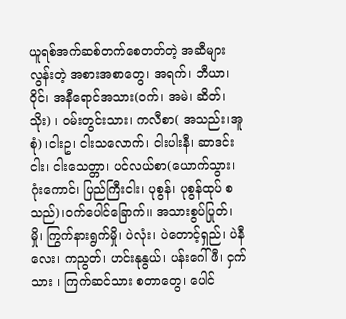ယူရစ်အက်ဆစ်တက်စေတတ်တဲ့ အဆီများလွန်းတဲ့ အစားအစာတွေ၊ အရက်၊ ဘီယာ၊ ဝိုင်၊ အနီရောင်အသား(ဝက်၊ အမဲ၊ ဆိတ်၊ သိုး) ၊ ဝမ်းတွင်းသား၊ ကလီစာ( အသည်း၊အူစုံ) ၊ငါးဥ၊ ငါးသလောက်၊ ငါးပါးနီ၊ ဆာဒင်းငါး၊ ငါးသေတ္တာ၊ ပင်လယ်စာ(ယောက်သွား၊ ဂုံးကောင်၊ ပြည်ကြီးငါး၊ ပုစွန်၊ ပုစွန်ထုပ် စသည်)၊ဝက်ပေါင်ခြောက်၊၊ အသားစွပ်ပြုတ်၊ မှို၊ ကြွက်နားရွက်မှို၊ ပဲလုံး၊ ပဲတောင့်ရှည်၊ ပဲနီလေး၊ ကညွတ်၊ ဟင်းနုနွယ်၊ ပန်းဂေါ်ဖီ၊ ငှက်သား ၊ ကြက်ဆင်သား စတာတွေ၊ ပေါင်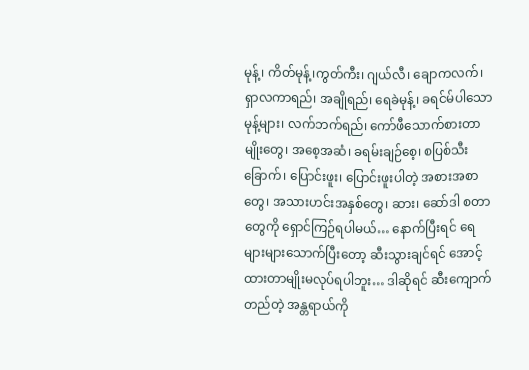မုန့်၊ ကိတ်မုန့်၊ကွတ်ကီး၊ ဂျယ်လီ၊ ချောကလက်၊ ရှာလကာရည်၊ အချိုရည်၊ ရေခဲမုန့်၊ ခရင်မ်ပါသော မုန့်များ၊ လက်ဘက်ရည်၊ ကော်ဖီသောက်စားတာမျိုးတွေ၊ အစေ့အဆံ၊ ခရမ်းချဉ်စေ့၊ စပြစ်သီးခြောက်၊ ပြောင်းဖူး၊ ပြောင်းဖူးပါတဲ့ အစားအစာတွေ၊ အသားဟင်းအနှစ်တွေ၊ ဆား၊ ဆော်ဒါ စတာတွေကို ရှောင်ကြဉ်ရပါမယ်… နောက်ပြီးရင် ရေများများသောက်ပြီးတော့ ဆီးသွားချင်ရင် အောင့်ထားတာမျိုးမလုပ်ရပါဘူး… ဒါဆိုရင် ဆီးကျောက်တည်တဲ့ အန္တရာယ်ကို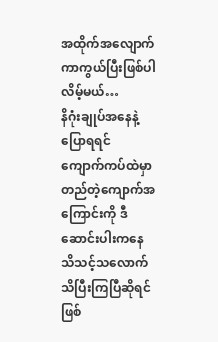အထိုက်အလျောက် ကာကွယ်ပြီးဖြစ်ပါလိမ့်မယ်…
နိဂုံးချုပ်အနေနဲ့ပြောရရင် ကျောက်ကပ်ထဲမှာ တည်တဲ့ကျောက်အကြောင်းကို ဒီဆောင်းပါးကနေ သိသင့်သလောက် သိပြီးကြပြီဆိုရင် ဖြစ်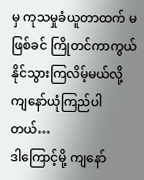မှ ကုသမှုခံယူတာထက် မဖြစ်ခင် ကြိုတင်ကာကွယ်နိုင်သွားကြလိမ့်မယ်လို့ ကျနော်ယုံကြည်ပါတယ်…
ဒါကြောင့်မို့ ကျနော်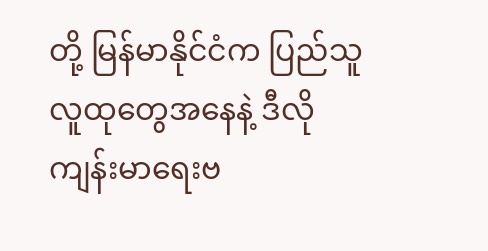တို့ မြန်မာနိုင်ငံက ပြည်သူလူထုတွေအနေနဲ့ ဒီလို ကျန်းမာရေးဗ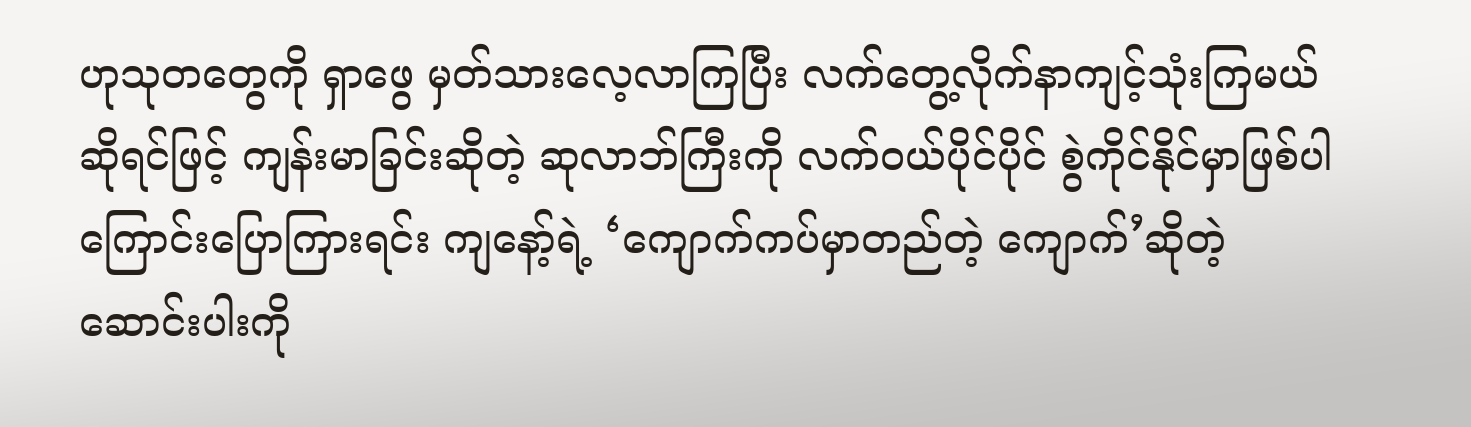ဟုသုတတွေကို ရှာဖွေ မှတ်သားလေ့လာကြပြီး လက်တွေ့လိုက်နာကျင့်သုံးကြမယ်ဆိုရင်ဖြင့် ကျန်းမာခြင်းဆိုတဲ့ ဆုလာဘ်ကြီးကို လက်ဝယ်ပိုင်ပိုင် စွဲကိုင်နိုင်မှာဖြစ်ပါကြောင်းပြောကြားရင်း ကျနော့်ရဲ့ ‘ကျောက်ကပ်မှာတည်တဲ့ ကျောက်’ဆိုတဲ့ ဆောင်းပါးကို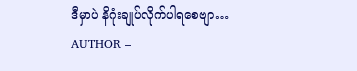ဒီမှာပဲ နိဂုံးချုပ်လိုက်ပါရစေဗျာ…
AUTHOR –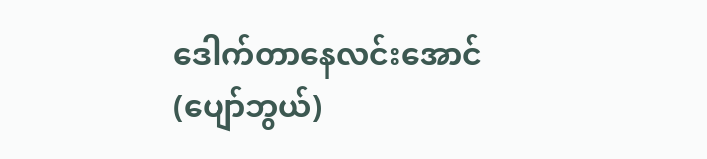ဒေါက်တာနေလင်းအောင် (ပျော်ဘွယ်)